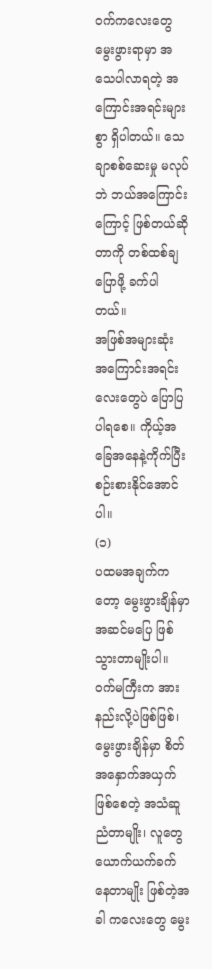ဝက်ကလေးတွေ မွေးဖွားရာမှာ အသေပါလာရတဲ့ အကြောင်းအရင်းများစွာ ရှိပါတယ်။ သေချာစစ်ဆေးမှု မလုပ်ဘဲ ဘယ်အကြောင်းကြောင့် ဖြစ်တယ်ဆိုတာကို တစ်ထစ်ချပြောဖို့ ခက်ပါတယ်။
အဖြစ်အများဆုံး အကြောင်းအရင်းလေးတွေပဲ ပြောပြပါရစေ။ ကိုယ့်အခြေအနေနဲ့ကိုက်ပြီး စဉ်းစားနိုင်အောင်ပါ။
(၁)
ပထမအချက်ကတော့ မွေးဖွားချိန်မှာ အဆင်မပြေ ဖြစ်သွားတာမျိုးပါ။ ဝက်မကြီးက အားနည်းလို့ပဲဖြစ်ဖြစ်၊ မွေးဖွားချိန်မှာ စိတ်အနှောက်အယှက်ဖြစ်စေတဲ့ အသံဆူညံတာမျိုး၊ လူတွေ ယောက်ယက်ခက်နေတာမျိုး ဖြစ်တဲ့အခါ ကလေးတွေ မွေး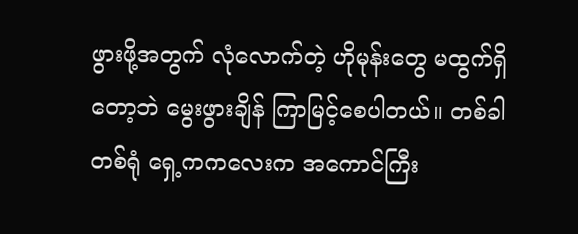ဖွားဖို့အတွက် လုံလောက်တဲ့ ဟိုမုန်းတွေ မထွက်ရှိတော့ဘဲ မွေးဖွားချိန် ကြာမြင့်စေပါတယ်။ တစ်ခါတစ်ရုံ ရှေ့ကကလေးက အကောင်ကြီး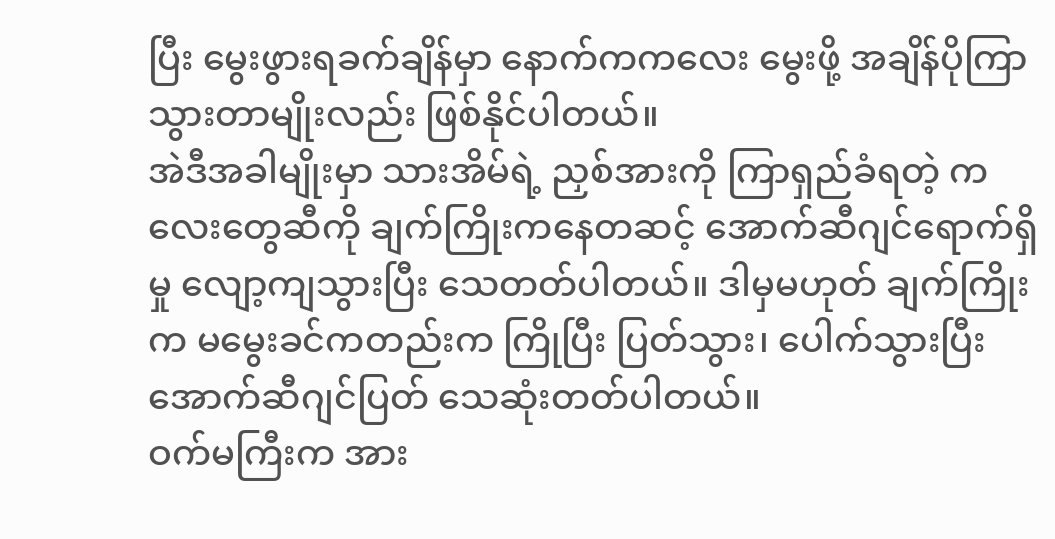ပြီး မွေးဖွားရခက်ချိန်မှာ နောက်ကကလေး မွေးဖို့ အချိန်ပိုကြာသွားတာမျိုးလည်း ဖြစ်နိုင်ပါတယ်။
အဲဒီအခါမျိုးမှာ သားအိမ်ရဲ့ ညှစ်အားကို ကြာရှည်ခံရတဲ့ ကလေးတွေဆီကို ချက်ကြိုးကနေတဆင့် အောက်ဆီဂျင်ရောက်ရှိမှု လျော့ကျသွားပြီး သေတတ်ပါတယ်။ ဒါမှမဟုတ် ချက်ကြိုးက မမွေးခင်ကတည်းက ကြိုပြီး ပြတ်သွား၊ ပေါက်သွားပြီး အောက်ဆီဂျင်ပြတ် သေဆုံးတတ်ပါတယ်။
ဝက်မကြီးက အား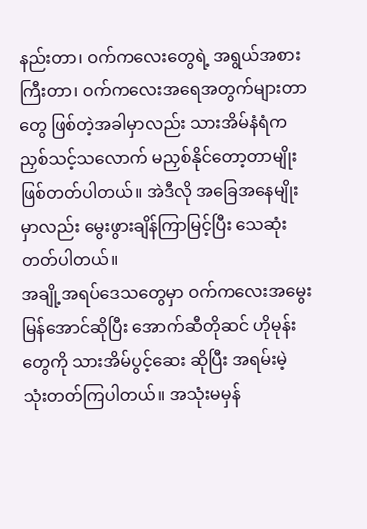နည်းတာ၊ ဝက်ကလေးတွေရဲ့ အရွယ်အစားကြီးတာ၊ ဝက်ကလေးအရေအတွက်များတာတွေ ဖြစ်တဲ့အခါမှာလည်း သားအိမ်နံရံက ညှစ်သင့်သလောက် မညှစ်နိုင်တော့တာမျိုး ဖြစ်တတ်ပါတယ်။ အဲဒီလို အခြေအနေမျိုးမှာလည်း မွေးဖွားချိန်ကြာမြင့်ပြီး သေဆုံးတတ်ပါတယ်။
အချို့အရပ်ဒေသတွေမှာ ဝက်ကလေးအမွေးမြန်အောင်ဆိုပြီး အောက်ဆီတိုဆင် ဟိုမုန်းတွေကို သားအိမ်ပွင့်ဆေး ဆိုပြီး အရမ်းမဲ့ သုံးတတ်ကြပါတယ်။ အသုံးမမှန်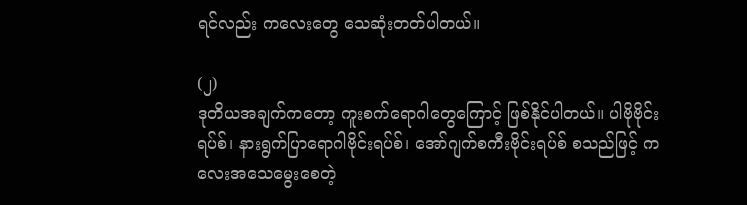ရင်လည်း ကလေးတွေ သေဆုံးတတ်ပါတယ်။

(၂)
ဒုတိယအချက်ကတော့ ကူးစက်ရောဂါတွေကြောင့် ဖြစ်နိုင်ပါတယ်။ ပါဗိုဗိုင်းရပ်စ်၊ နားရွက်ပြာရောဂါဗိုင်းရပ်စ်၊ အော်ဂျက်စကီးဗိုင်းရပ်စ် စသည်ဖြင့် ကလေးအသေမွေးစေတဲ့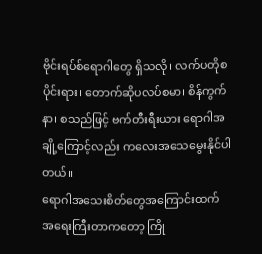ဗိုင်းရပ်စ်ရောဂါတွေ ရှိသလို၊ လက်ပတိုစပိုင်းရား၊ တောက်ဆိုပလပ်စမာ၊ စိန်ကွက်နာ၊ စသည်ဖြင့် ဗက်တီးရီးယား ရောဂါအချို့ကြောင့်လည်း ကလေးအသေမွေးနိုင်ပါတယ်။
ရောဂါအသေးစိတ်တွေအကြောင်းထက် အရေးကြီးတာကတော့ ကြို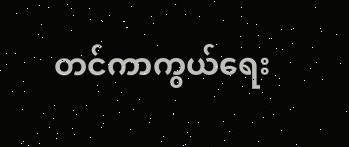တင်ကာကွယ်ရေး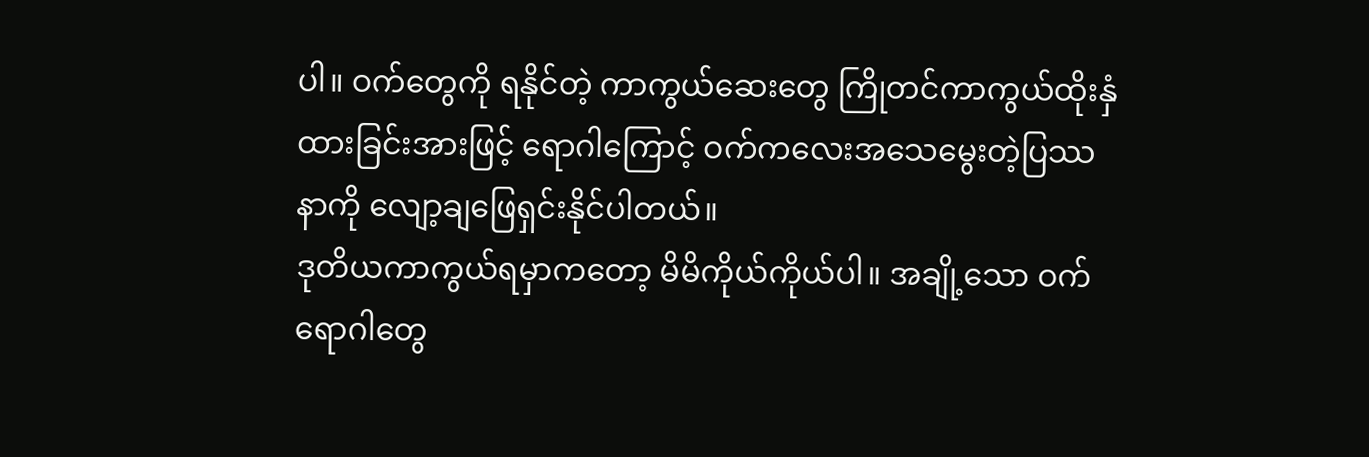ပါ။ ဝက်တွေကို ရနိုင်တဲ့ ကာကွယ်ဆေးတွေ ကြိုတင်ကာကွယ်ထိုးနှံထားခြင်းအားဖြင့် ရောဂါကြောင့် ဝက်ကလေးအသေမွေးတဲ့ပြဿနာကို လျော့ချဖြေရှင်းနိုင်ပါတယ်။
ဒုတိယကာကွယ်ရမှာကတော့ မိမိကိုယ်ကိုယ်ပါ။ အချို့သော ဝက်ရောဂါတွေ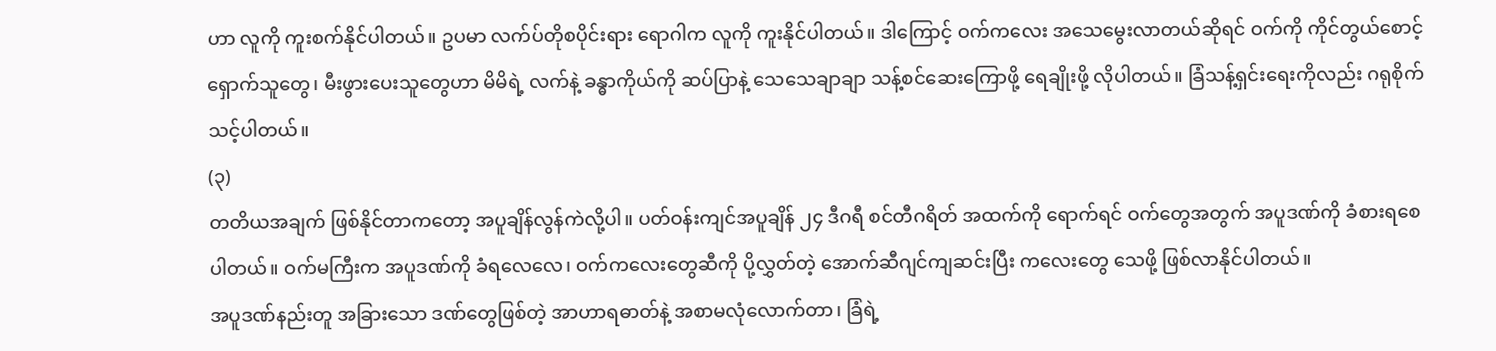ဟာ လူကို ကူးစက်နိုင်ပါတယ်။ ဥပမာ လက်ပ်တိုစပိုင်းရား ရောဂါက လူကို ကူးနိုင်ပါတယ်။ ဒါကြောင့် ဝက်ကလေး အသေမွေးလာတယ်ဆိုရင် ဝက်ကို ကိုင်တွယ်စောင့်ရှောက်သူတွေ၊ မီးဖွားပေးသူတွေဟာ မိမိရဲ့ လက်နဲ့ ခန္ဓာကိုယ်ကို ဆပ်ပြာနဲ့ သေသေချာချာ သန့်စင်ဆေးကြောဖို့ ရေချိုးဖို့ လိုပါတယ်။ ခြံသန့်ရှင်းရေးကိုလည်း ဂရုစိုက်သင့်ပါတယ်။
(၃)
တတိယအချက် ဖြစ်နိုင်တာကတော့ အပူချိန်လွန်ကဲလို့ပါ။ ပတ်ဝန်းကျင်အပူချိန် ၂၄ ဒီဂရီ စင်တီဂရိတ် အထက်ကို ရောက်ရင် ဝက်တွေအတွက် အပူဒဏ်ကို ခံစားရစေပါတယ်။ ဝက်မကြီးက အပူဒဏ်ကို ခံရလေလေ၊ ဝက်ကလေးတွေဆီကို ပို့လွှတ်တဲ့ အောက်ဆီဂျင်ကျဆင်းပြီး ကလေးတွေ သေဖို့ ဖြစ်လာနိုင်ပါတယ်။
အပူဒဏ်နည်းတူ အခြားသော ဒဏ်တွေဖြစ်တဲ့ အာဟာရဓာတ်နဲ့ အစာမလုံလောက်တာ၊ ခြံရဲ့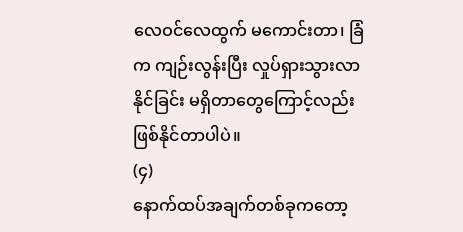လေဝင်လေထွက် မကောင်းတာ၊ ခြံက ကျဉ်းလွန်းပြီး လှုပ်ရှားသွားလာနိုင်ခြင်း မရှိတာတွေကြောင့်လည်း ဖြစ်နိုင်တာပါပဲ။
(၄)
နောက်ထပ်အချက်တစ်ခုကတော့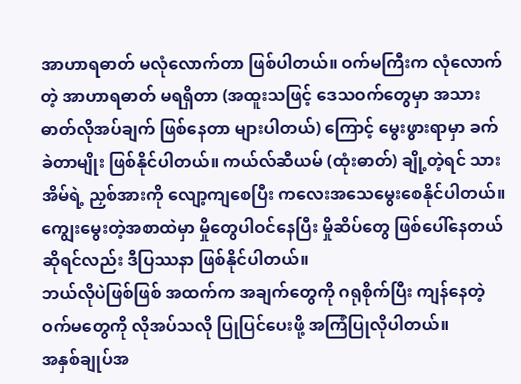အာဟာရဓာတ် မလုံလောက်တာ ဖြစ်ပါတယ်။ ဝက်မကြီးက လုံလောက်တဲ့ အာဟာရဓာတ် မရရှိတာ (အထူးသဖြင့် ဒေသဝက်တွေမှာ အသားဓာတ်လိုအပ်ချက် ဖြစ်နေတာ များပါတယ်) ကြောင့် မွေးဖွားရာမှာ ခက်ခဲတာမျိုး ဖြစ်နိုင်ပါတယ်။ ကယ်လ်ဆီယမ် (ထုံးဓာတ်) ချို့တဲ့ရင် သားအိမ်ရဲ့ ညှစ်အားကို လျော့ကျစေပြီး ကလေးအသေမွေးစေနိုင်ပါတယ်။ ကျွေးမွေးတဲ့အစာထဲမှာ မှိုတွေပါဝင်နေပြီး မှိုဆိပ်တွေ ဖြစ်ပေါ်နေတယ်ဆိုရင်လည်း ဒီပြဿနာ ဖြစ်နိုင်ပါတယ်။
ဘယ်လိုပဲဖြစ်ဖြစ် အထက်က အချက်တွေကို ဂရုစိုက်ပြီး ကျန်နေတဲ့ ဝက်မတွေကို လိုအပ်သလို ပြုပြင်ပေးဖို့ အကြံပြုလိုပါတယ်။
အနှစ်ချုပ်အ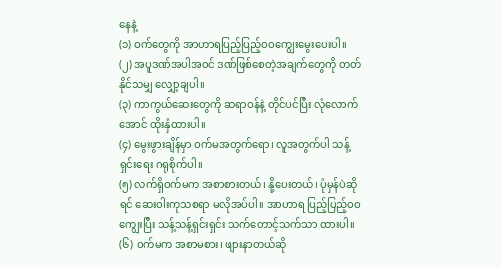နေနဲ့
(၁) ဝက်တွေကို အာဟာရပြည့်ပြည့်ဝဝကျွေးမွေးပေးပါ။
(၂) အပူဒဏ်အပါအဝင် ဒဏ်ဖြစ်စေတဲ့အချက်တွေကို တတ်နိုင်သမျှ လျှော့ချပါ။
(၃) ကာကွယ်ဆေးတွေကို ဆရာဝန်နဲ့ တိုင်ပင်ပြီး လုံလောက်အောင် ထိုးနှံထားပါ။
(၄) မွေးဖွားချိန်မှာ ဝက်မအတွက်ရော၊ လူအတွက်ပါ သန့်ရှင်းရေး ဂရုစိုက်ပါ။
(၅) လက်ရှိဝက်မက အစာစားတယ်၊ နို့ပေးတယ်၊ ပုံမှန်ပဲဆိုရင် ဆေးဝါးကုသစရာ မလိုအပ်ပါ။ အာဟာရ ပြည့်ပြည့်ဝဝကျွေးပြီး သန့်သန့်ရှင်းရှင်း သက်တောင့်သက်သာ ထားပါ။
(၆) ဝက်မက အစာမစား၊ ဖျားနာတယ်ဆို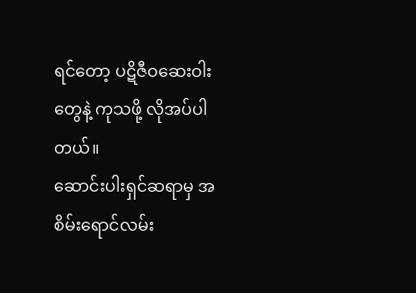ရင်တော့ ပဋိဇီဝဆေးဝါးတွေနဲ့ ကုသဖို့ လိုအပ်ပါတယ်။
ဆောင်းပါးရှင်ဆရာမှ အစိမ်းရောင်လမ်း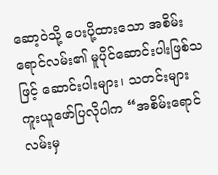ဆော့ဝဲသို့ ပေးပို့ထားသော အစိမ်းရောင်လမ်း၏ မူပိုင်ဆောင်းပါးဖြစ်သဖြင့် ဆောင်းပါးများ၊ သတင်းများ ကူးယူဖော်ပြလိုပါက “အစိမ်းရောင်လမ်းမှ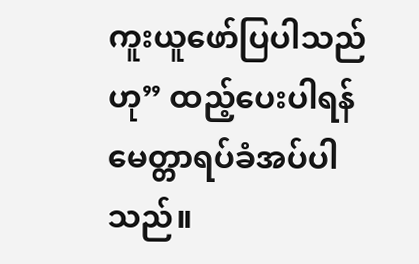ကူးယူဖော်ပြပါသည်ဟု” ထည့်ပေးပါရန် မေတ္တာရပ်ခံအပ်ပါသည်။